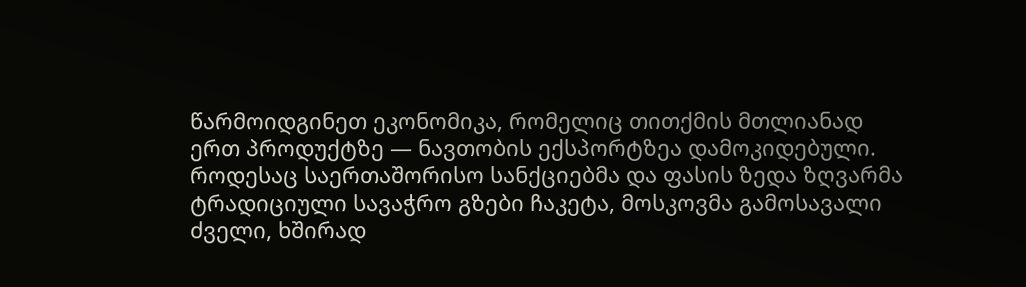წარმოიდგინეთ ეკონომიკა, რომელიც თითქმის მთლიანად ერთ პროდუქტზე — ნავთობის ექსპორტზეა დამოკიდებული. როდესაც საერთაშორისო სანქციებმა და ფასის ზედა ზღვარმა ტრადიციული სავაჭრო გზები ჩაკეტა, მოსკოვმა გამოსავალი ძველი, ხშირად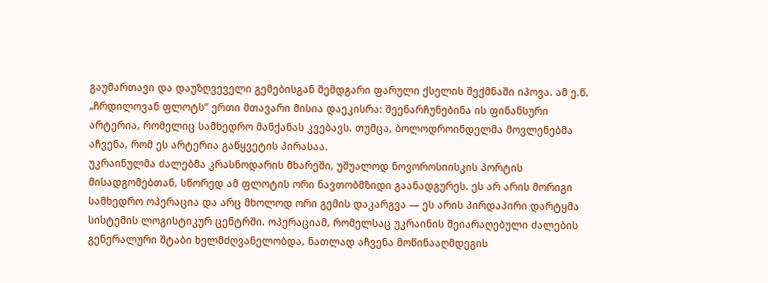გაუმართავი და დაუზღვეველი გემებისგან შემდგარი ფარული ქსელის შექმნაში იპოვა. ამ ე.წ. „ჩრდილოვან ფლოტს“ ერთი მთავარი მისია დაეკისრა: შეენარჩუნებინა ის ფინანსური არტერია, რომელიც სამხედრო მანქანას კვებავს. თუმცა, ბოლოდროინდელმა მოვლენებმა აჩვენა, რომ ეს არტერია გაწყვეტის პირასაა.
უკრაინულმა ძალებმა კრასნოდარის მხარეში, უშუალოდ ნოვოროსიისკის პორტის მისადგომებთან, სწორედ ამ ფლოტის ორი ნავთობმზიდი გაანადგურეს. ეს არ არის მორიგი სამხედრო ოპერაცია და არც მხოლოდ ორი გემის დაკარგვა — ეს არის პირდაპირი დარტყმა სისტემის ლოგისტიკურ ცენტრში. ოპერაციამ, რომელსაც უკრაინის შეიარაღებული ძალების გენერალური შტაბი ხელმძღვანელობდა, ნათლად აჩვენა მოწინააღმდეგის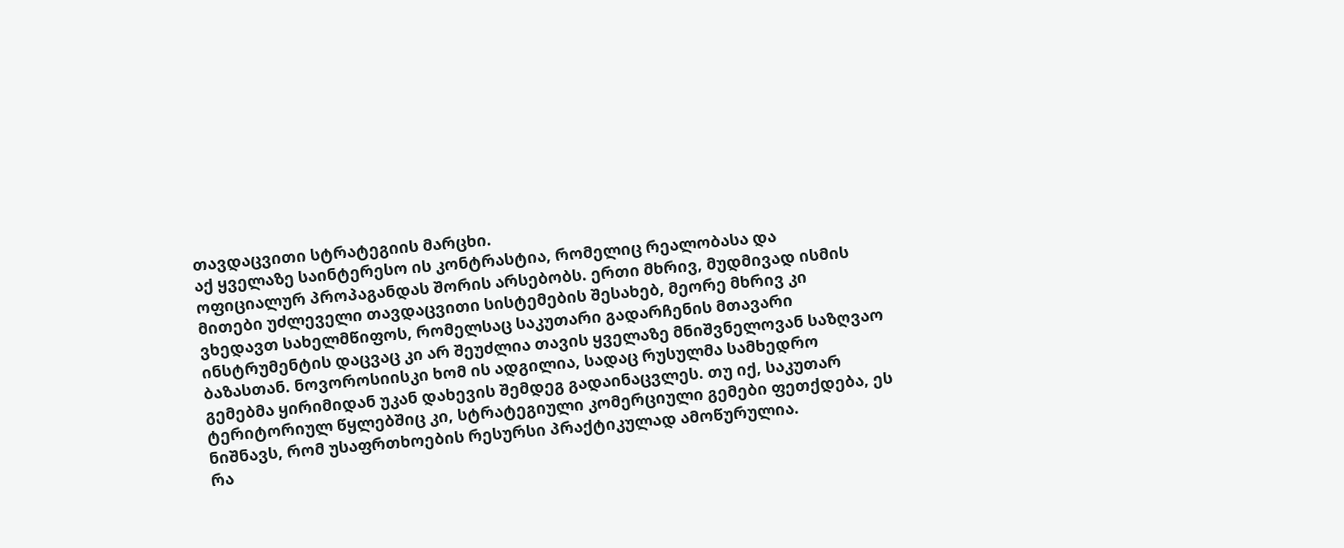თავდაცვითი სტრატეგიის მარცხი.
აქ ყველაზე საინტერესო ის კონტრასტია, რომელიც რეალობასა და ოფიციალურ პროპაგანდას შორის არსებობს. ერთი მხრივ, მუდმივად ისმის მითები უძლეველი თავდაცვითი სისტემების შესახებ, მეორე მხრივ კი ვხედავთ სახელმწიფოს, რომელსაც საკუთარი გადარჩენის მთავარი ინსტრუმენტის დაცვაც კი არ შეუძლია თავის ყველაზე მნიშვნელოვან საზღვაო ბაზასთან. ნოვოროსიისკი ხომ ის ადგილია, სადაც რუსულმა სამხედრო გემებმა ყირიმიდან უკან დახევის შემდეგ გადაინაცვლეს. თუ იქ, საკუთარ ტერიტორიულ წყლებშიც კი, სტრატეგიული კომერციული გემები ფეთქდება, ეს ნიშნავს, რომ უსაფრთხოების რესურსი პრაქტიკულად ამოწურულია.
რა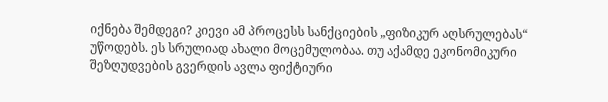იქნება შემდეგი? კიევი ამ პროცესს სანქციების „ფიზიკურ აღსრულებას“ უწოდებს. ეს სრულიად ახალი მოცემულობაა. თუ აქამდე ეკონომიკური შეზღუდვების გვერდის ავლა ფიქტიური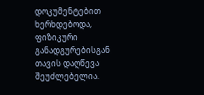დოკუმენტებით ხერხდებოდა, ფიზიკური განადგურებისგან თავის დაღწევა შეუძლებელია.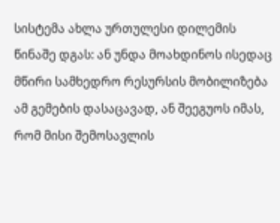სისტემა ახლა ურთულესი დილემის წინაშე დგას: ან უნდა მოახდინოს ისედაც მწირი სამხედრო რესურსის მობილიზება ამ გემების დასაცავად, ან შეეგუოს იმას, რომ მისი შემოსავლის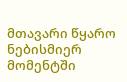მთავარი წყარო ნებისმიერ მომენტში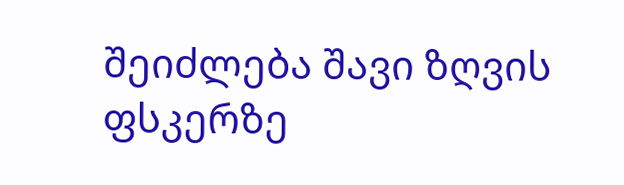შეიძლება შავი ზღვის ფსკერზე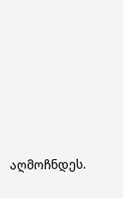აღმოჩნდეს.